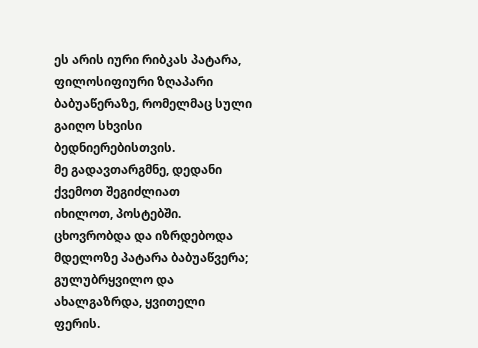ეს არის იური რიბკას პატარა, ფილოსიფიური ზღაპარი
ბაბუაწერაზე, რომელმაც სული გაიღო სხვისი ბედნიერებისთვის.
მე გადავთარგმნე, დედანი ქვემოთ შეგიძლიათ
იხილოთ, პოსტებში.
ცხოვრობდა და იზრდებოდა მდელოზე პატარა ბაბუაწვერა; გულუბრყვილო და ახალგაზრდა, ყვითელი ფერის.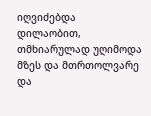იღვიძებდა დილაობით, თმხიარულად უღიმოდა მზეს და მთრთოლვარე და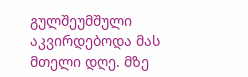გულშეუმშული აკვირდებოდა მას მთელი დღე. მზე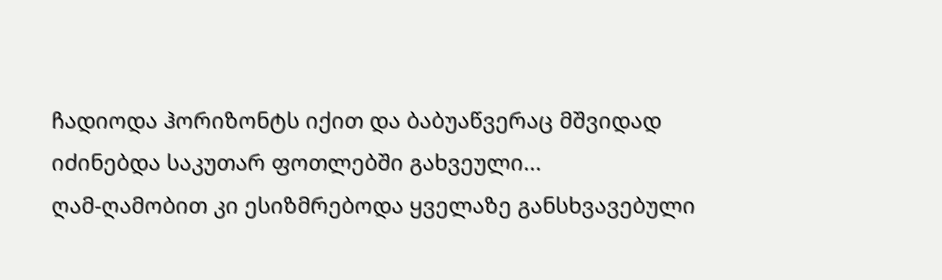ჩადიოდა ჰორიზონტს იქით და ბაბუაწვერაც მშვიდად იძინებდა საკუთარ ფოთლებში გახვეული...
ღამ-ღამობით კი ესიზმრებოდა ყველაზე განსხვავებული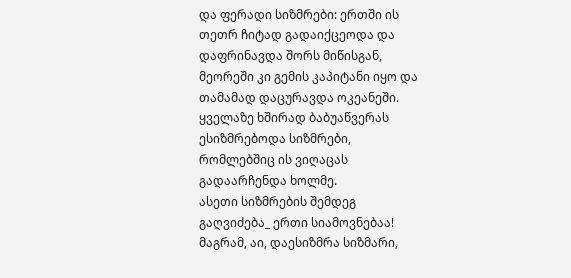და ფერადი სიზმრები: ერთში ის თეთრ ჩიტად გადაიქცეოდა და დაფრინავდა შორს მიწისგან, მეორეში კი გემის კაპიტანი იყო და თამამად დაცურავდა ოკეანეში. ყველაზე ხშირად ბაბუაწვერას ესიზმრებოდა სიზმრები, რომლებშიც ის ვიღაცას გადაარჩენდა ხოლმე.
ასეთი სიზმრების შემდეგ გაღვიძება_ ერთი სიამოვნებაა!
მაგრამ, აი, დაესიზმრა სიზმარი,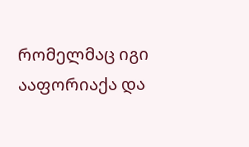რომელმაც იგი ააფორიაქა და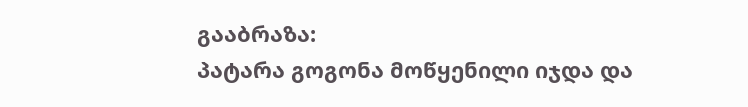გააბრაზა:
პატარა გოგონა მოწყენილი იჯდა და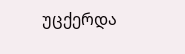უცქერდა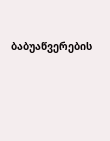ბაბუაწვერების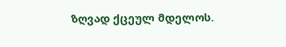ზღვად ქცეულ მდელოს.